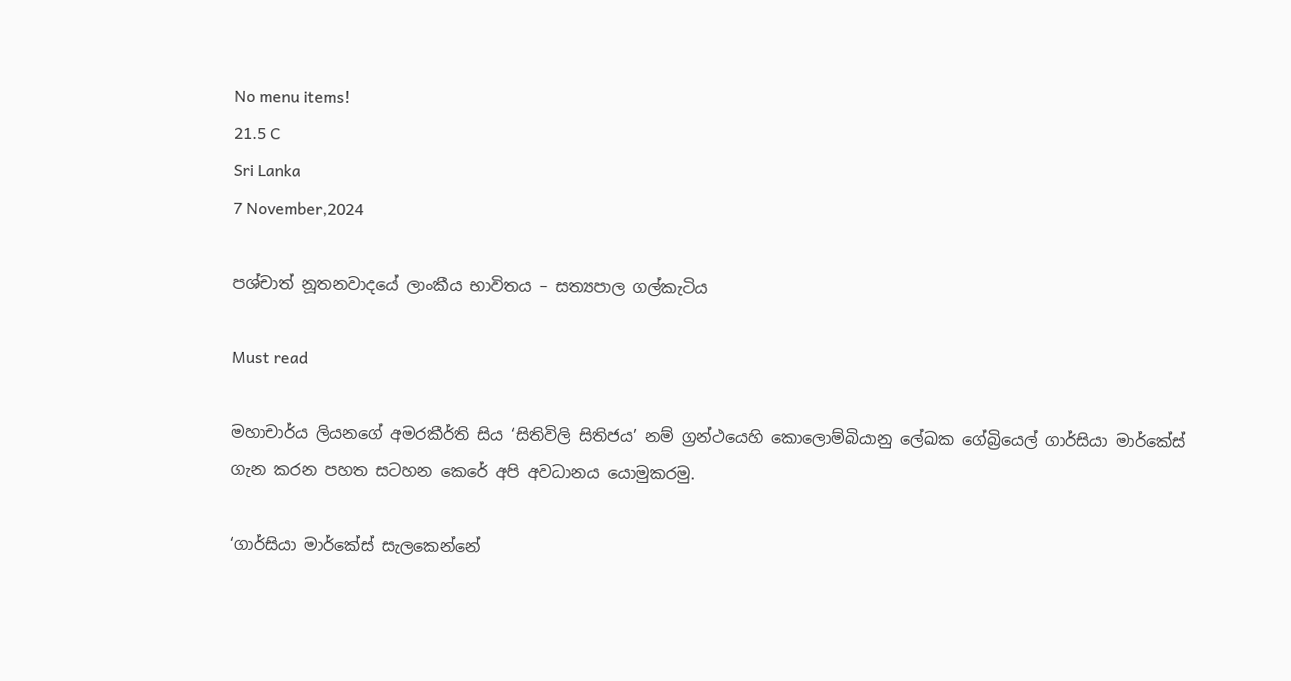No menu items!
21.5 C
Sri Lanka
7 November,2024

පශ්චාත් නූතනවාදයේ ලාංකීය භාවිතය – සත්‍යපාල ගල්කැටිය

Must read

මහාචාර්ය ලියනගේ අමරකීර්ති සිය ‘සිතිවිලි සිතිජය’ නම් ග්‍රන්ථයෙහි කොලොම්බියානු ලේඛක ගේබ්‍රියෙල් ගාර්සියා මාර්කේස් ගැන කරන පහත සටහන කෙරේ අපි අවධානය යොමුකරමු.

‘ගාර්සියා මාර්කේස් සැලකෙන්නේ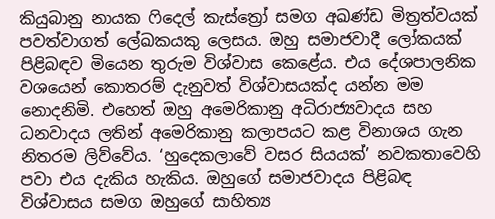කියුබානු නායක ෆිදෙල් කැස්ත්‍රෝ සමග අඛණ්ඩ මිත්‍රත්වයක් පවත්වාගත් ලේඛකයකු ලෙසය. ඔහු සමාජවාදී ලෝකයක් පිළිබඳව මියෙන තුරුම විශ්වාස කෙළේය. එය දේශපාලනික වශයෙන් කොතරම් දැනුවත් විශ්වාසයක්ද යන්න මම නොදනිමි. එහෙත් ඔහු අමෙරිකානු අධිරාජ්‍යවාදය සහ ධනවාදය ලතින් අමෙරිකානු කලාපයට කළ විනාශය ගැන නිතරම ලිව්වේය. ‘හුදෙකලාවේ වසර සියයක්’ නවකතාවෙහි පවා එය දැකිය හැකිය. ඔහුගේ සමාජවාදය පිළිබඳ විශ්වාසය සමග ඔහුගේ සාහිත්‍ය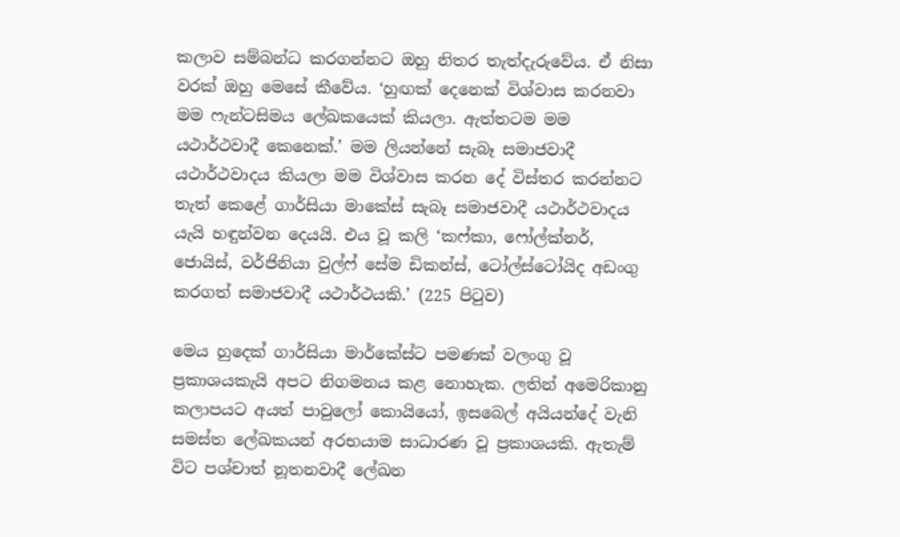කලාව සම්බන්ධ කරගන්නට ඔහු නිතර තැත්දැරුවේය. ඒ නිසා වරක් ඔහු මෙසේ කීවේය. ‘හුඟක් දෙනෙක් විශ්වාස කරනවා මම ෆැන්ටසිමය ලේඛකයෙක් කියලා. ඇත්තටම මම යථාර්ථවාදී කෙනෙක්.’ මම ලියන්නේ සැබෑ සමාජවාදී යථාර්ථවාදය කියලා මම විශ්වාස කරන දේ විස්තර කරන්නට තැත් කෙළේ ගාර්සියා මාකේස් සැබෑ සමාජවාදී යථාර්ථවාදය යැයි හඳුන්වන දෙයයි. එය වූ කලි ‘කෆ්කා, ෆෝල්ක්නර්, ජොයිස්, වර්ජිනියා වුල්ෆ් සේම ඩිකන්ස්, ටෝල්ස්ටෝයිද අඩංගු කරගත් සමාජවාදී යථාර්ථයකි.’ (225 පිටුව)

මෙය හුදෙක් ගාර්සියා මාර්කේස්ට පමණක් වලංගු වූ ප්‍රකාශයකැයි අපට නිගමනය කළ නොහැක. ලතින් අමෙරිකානු කලාපයට අයත් පාවුලෝ කොයියෝ, ඉසබෙල් අයියන්දේ වැනි සමස්ත ලේඛකයන් අරභයාම සාධාරණ වූ ප්‍රකාශයකි. ඇතැම් විට පශ්චාත් නූතනවාදී ලේඛන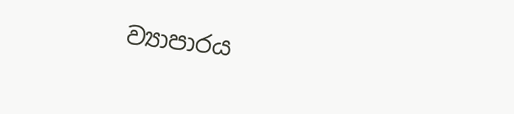ව්‍යාපාරය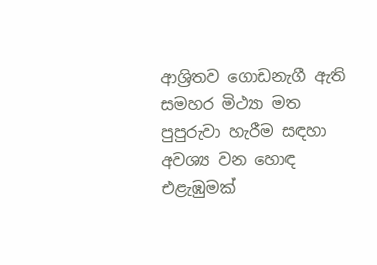ආශ්‍රිතව ගොඩනැගී ඇති සමහර මිථ්‍යා මත පුපුරුවා හැරීම සඳහා අවශ්‍ය වන හොඳ එළැඹුමක්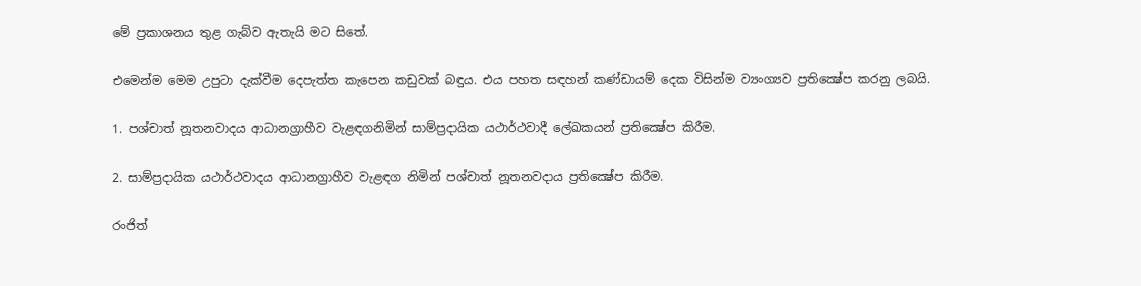මේ ප්‍රකාශනය තුළ ගැබ්ව ඇතැයි මට සිතේ.

එමෙන්ම මෙම උපුටා දැක්වීම දෙපැත්ත කැපෙන කඩුවක් බඳුය. එය පහත සඳහන් කණ්ඩායම් දෙක විසින්ම ව්‍යංග්‍යව ප්‍රතික්‍ෂේප කරනු ලබයි.

1. පශ්චාත් නූතනවාදය ආධානග්‍රාහීව වැළඳගනිමින් සාම්ප්‍රදායික යථාර්ථවාදී ලේඛකයන් ප්‍රතික්‍ෂේප කිරීම.

2. සාම්ප්‍රදායික යථාර්ථවාදය ආධානග්‍රාහීව වැළඳග නිමින් පශ්චාත් නූතනවදාය ප්‍රතික්‍ෂේප කිරීම.

රංජිත්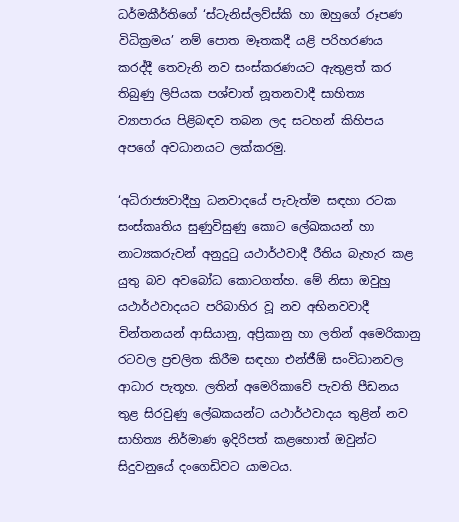ධර්මකීර්තිගේ ‘ස්ටැනිස්ලව්ස්කි හා ඔහුගේ රූපණ විධික්‍රමය’ නම් පොත මෑතකදී යළි පරිහරණය කරද්දී තෙවැනි නව සංස්කරණයට ඇතුළත් කර තිබුණු ලිපියක පශ්චාත් නූතනවාදී සාහිත්‍ය ව්‍යාපාරය පිළිබඳව තබන ලද සටහන් කිහිපය අපගේ අවධානයට ලක්කරමු.

‘අධිරාජ්‍යවාදීහු ධනවාදයේ පැවැත්ම සඳහා රටක සංස්කෘතිය සුණුවිසුණු කොට ලේඛකයන් හා නාට්‍යකරුවන් අනුදුටු යථාර්ථවාදී රීතිය බැහැර කළ යුතු බව අවබෝධ කොටගත්හ. මේ නිසා ඔවුහු යථාර්ථවාදයට පරිබාහිර වූ නව අභිනවවාදී චින්තනයන් ආසියානු, අප්‍රිකානු හා ලතින් අමෙරිකානු රටවල ප්‍රචලිත කිරීම සඳහා එන්ජීඕ සංවිධානවල ආධාර පැතූහ. ලතින් අමෙරිකාවේ පැවති පීඩනය තුළ සිරවුණු ලේඛකයන්ට යථාර්ථවාදය තුළින් නව සාහිත්‍ය නිර්මාණ ඉදිරිපත් කළහොත් ඔවුන්ට සිදුවනුයේ දංගෙඩිවට යාමටය.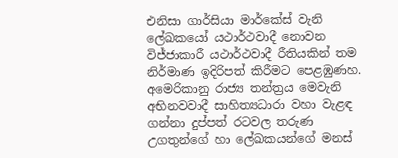එනිසා ගාර්සියා මාර්කේස් වැනි ලේඛකයෝ යථාර්ථවාදී නොවන විජ්ජාකාරී යථාර්ථවාදී රීතියකින් තම නිර්මාණ ඉදිරිපත් කිරීමට පෙළඹුණහ. අමෙරිකානු රාජ්‍ය තන්ත්‍රය මෙවැනි අභිනවවාදී සාහිත්‍යධාරා වහා වැළඳ ගන්නා දුප්පත් රටවල තරුණ උගතුන්ගේ හා ලේඛකයන්ගේ මනස්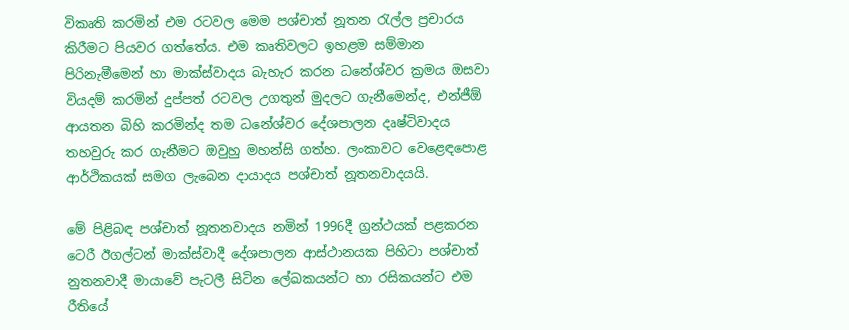විකෘති කරමින් එම රටවල මෙම පශ්චාත් නූතන රැල්ල ප්‍රචාරය කිරීමට පියවර ගත්තේය. එම කෘතිවලට ඉහළම සම්මාන පිරිනැමීමෙන් හා මාක්ස්වාදය බැහැර කරන ධනේශ්වර ක්‍රමය ඔසවා වියදම් කරමින් දුප්පත් රටවල උගතුන් මුදලට ගැනීමෙන්ද, එන්ජීඕ ආයතන බිහි කරමින්ද තම ධනේශ්වර දේශපාලන දෘෂ්ටිවාදය තහවුරු කර ගැනීමට ඔවුහු මහන්සි ගත්හ. ලංකාවට වෙළෙඳපොළ ආර්ථිකයක් සමග ලැබෙන දායාදය පශ්චාත් නූතනවාදයයි.

මේ පිළිබඳ පශ්චාත් නූතනවාදය නමින් 1996දී ග්‍රන්ථයක් පළකරන ටෙරී ඊගල්ටන් මාක්ස්වාදී දේශපාලන ආස්ථානයක පිහිටා පශ්චාත් නුතනවාදී මායාවේ පැටලී සිටින ලේඛකයන්ට හා රසිකයන්ට එම රීතියේ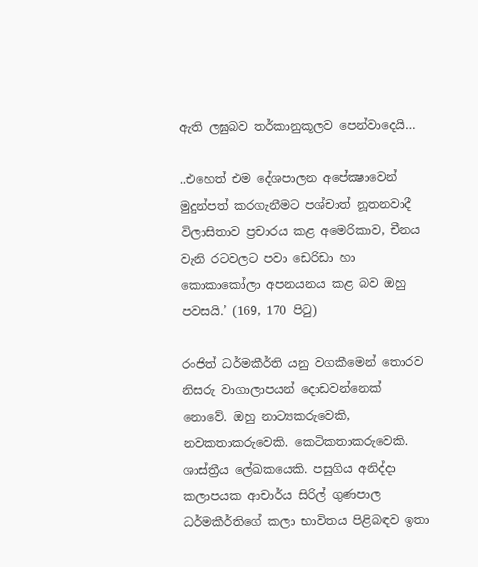ඇති ලඝුබව තර්කානුකූලව පෙන්වාදෙයි…

..එහෙත් එම දේශපාලන අපේක්‍ෂාවෙන් මුදුන්පත් කරගැනීමට පශ්චාත් නූතනවාදී විලාසිතාව ප්‍රචාරය කළ අමෙරිකාව, චීනය වැනි රටවලට පවා ඩෙරිඩා හා කොකාකෝලා අපනයනය කළ බව ඔහු පවසයි.’ (169, 170 පිටු)

රංජිත් ධර්මකීර්ති යනු වගකීමෙන් තොරව නිසරු වාගාලාපයන් දොඩවන්නෙක් නොවේ. ඔහු නාට්‍යකරුවෙකි, නවකතාකරුවෙකි. කෙටිකතාකරුවෙකි. ශාස්ත්‍රීය ලේඛකයෙකි. පසුගිය අනිද්දා කලාපයක ආචාර්ය සිරිල් ගුණපාල ධර්මකීර්තිගේ කලා භාවිතය පිළිබඳව ඉතා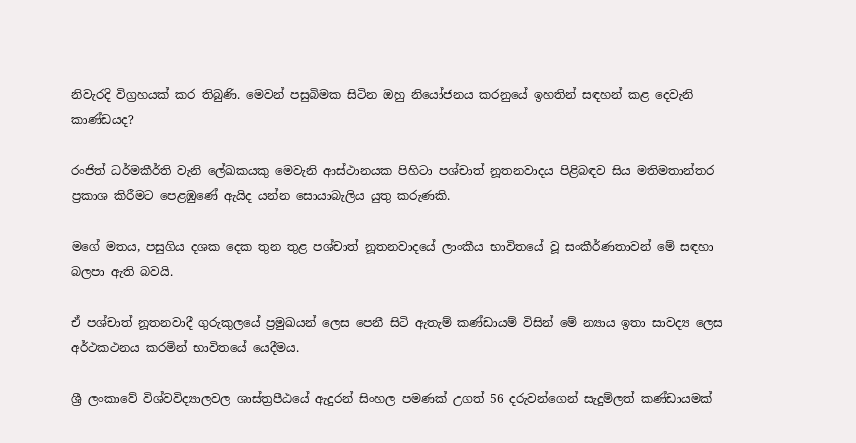නිවැරදි විග්‍රහයක් කර තිබුණි. මෙවන් පසුබිමක සිටින ඔහු නියෝජනය කරනුයේ ඉහතින් සඳහන් කළ දෙවැනි කාණ්ඩයද?

රංජිත් ධර්මකීර්ති වැනි ලේඛකයකු මෙවැනි ආස්ථානයක පිහිටා පශ්චාත් නූතනවාදය පිළිබඳව සිය මතිමතාන්තර ප්‍රකාශ කිරීමට පෙළඹුණේ ඇයිද යන්න සොයාබැලිය යුතු කරුණකි.

මගේ මතය, පසුගිය දශක දෙක තුන තුළ පශ්චාත් නූතනවාදයේ ලාංකීය භාවිතයේ වූ සංකීර්ණතාවන් මේ සඳහා බලපා ඇති බවයි.

ඒ පශ්චාත් නූතනවාදී ගුරුකුලයේ ප්‍රමුඛයන් ලෙස පෙනී සිටි ඇතැම් කණ්ඩායම් විසින් මේ න්‍යාය ඉතා සාවද්‍ය ලෙස අර්ථකථනය කරමින් භාවිතයේ යෙදීමය.

ශ්‍රී ලංකාවේ විශ්වවිද්‍යාලවල ශාස්ත්‍රපීඨයේ ඇදුරන් සිංහල පමණක් උගත් 56 දරුවන්ගෙන් සැදුම්ලත් කණ්ඩායමක්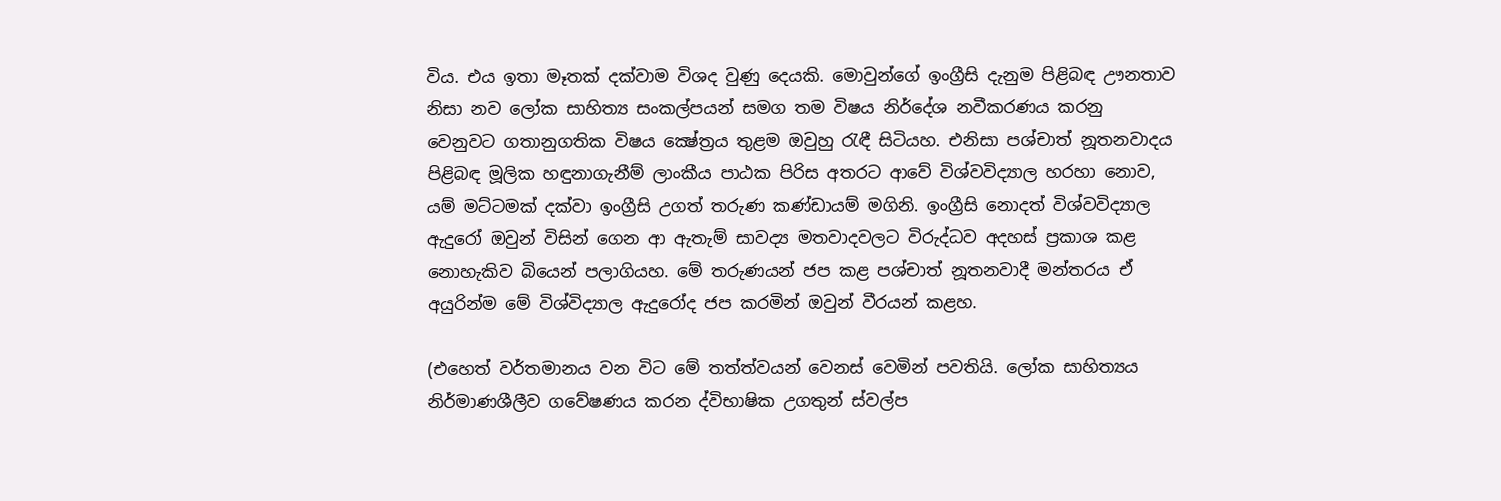විය. එය ඉතා මෑතක් දක්වාම විශද වුණු දෙයකි. මොවුන්ගේ ඉංග්‍රීසි දැනුම පිළිබඳ ඌනතාව නිසා නව ලෝක සාහිත්‍ය සංකල්පයන් සමග තම විෂය නිර්දේශ නවීකරණය කරනු වෙනුවට ගතානුගතික විෂය ක්‍ෂේත්‍රය තුළම ඔවුහු රැඳී සිටියහ. එනිසා පශ්චාත් නූතනවාදය පිළිබඳ මූලික හඳුනාගැනීම් ලාංකීය පාඨක පිරිස අතරට ආවේ විශ්වවිද්‍යාල හරහා නොව, යම් මට්ටමක් දක්වා ඉංග්‍රීසි උගත් තරුණ කණ්ඩායම් මගිනි. ඉංග්‍රීසි නොදත් විශ්වවිද්‍යාල ඇදුරෝ ඔවුන් විසින් ගෙන ආ ඇතැම් සාවද්‍ය මතවාදවලට විරුද්ධව අදහස් ප්‍රකාශ කළ නොහැකිව බියෙන් පලාගියහ. මේ තරුණයන් ජප කළ පශ්චාත් නූතනවාදී මන්තරය ඒ අයුරින්ම මේ විශ්විද්‍යාල ඇදුරෝද ජප කරමින් ඔවුන් වීරයන් කළහ.

(එහෙත් වර්තමානය වන විට මේ තත්ත්වයන් වෙනස් වෙමින් පවතියි. ලෝක සාහිත්‍යය නිර්මාණශීලීව ගවේෂණය කරන ද්විභාෂික උගතුන් ස්වල්ප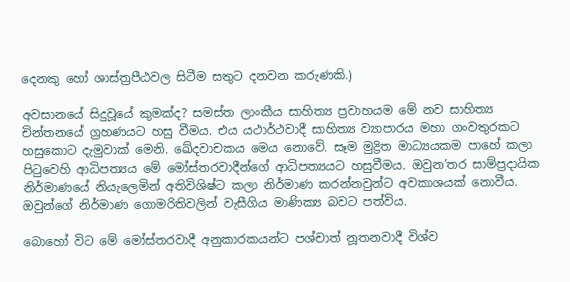දෙනකු හෝ ශාස්ත්‍රපීඨවල සිටීම සතුට දනවන කරුණකි.)

අවසානයේ සිදුවූයේ කුමක්ද? සමස්ත ලාංකීය සාහිත්‍ය ප්‍රවාහයම මේ නව සාහිත්‍ය චින්තනයේ ග්‍රහණයට හසු වීමය. එය යථාර්ථවාදී සාහිත්‍ය ව්‍යාපාරය මහා ගංවතුරකට හසුකොට දැමුවාක් මෙනි. ඛේදවාචකය මෙය නොවේ. සෑම මුද්‍රිත මාධ්‍යයකම පාහේ කලා පිටුවෙහි ආධිපත්‍යය මේ මෝස්තරවාදීන්ගේ ආධිපත්‍යයට හසුවීමය. ඔවුන’තර සාම්ප්‍රදායික නිර්මාණයේ නියැලෙමින් අතිවිශිෂ්ට කලා නිර්මාණ කරන්නවුන්ට අවකාශයක් නොවීය. ඔවුන්ගේ නිර්මාණ ගොමරිතිවලින් වැසීගිය මාණික්‍ය බවට පත්විය.

බොහෝ විට මේ මෝස්තරවාදී අනුකාරකයන්ට පශ්චාත් නූතනවාදී විශ්ව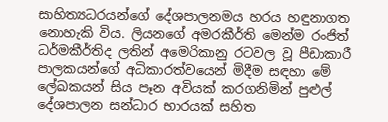සාහිත්‍යධරයන්ගේ දේශපාලනමය හරය හඳුනාගත නොහැකි විය. ලියනගේ අමරකීර්ති මෙන්ම රංජිත් ධර්මකීර්තිද ලතින් අමෙරිකානු රටවල වූ පීඩාකාරී පාලකයන්ගේ අධිකාරත්වයෙන් මිදීම සඳහා මේ ලේඛකයන් සිය පෑන අවියක් කරගනිමින් පුළුල් දේශපාලන සන්ධාර භාරයක් සහිත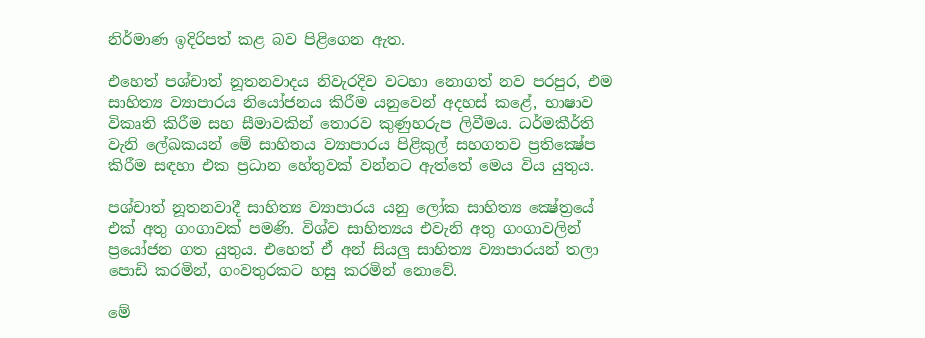නිර්මාණ ඉදිරිපත් කළ බව පිළිගෙන ඇත.

එහෙත් පශ්චාත් නූතනවාදය නිවැරදිව වටහා නොගත් නව පරපුර, එම සාහිත්‍ය ව්‍යාපාරය නියෝජනය කිරීම යනුවෙන් අදහස් කළේ, භාෂාව විකෘති කිරීම සහ සීමාවකින් තොරව කුණුහරුප ලිවීමය. ධර්මකීර්ති වැනි ලේඛකයන් මේ සාහිතය ව්‍යාපාරය පිළිකුල් සහගතව ප්‍රතික්‍ෂේප කිරීම සඳහා එක ප්‍රධාන හේතුවක් වන්නට ඇත්තේ මෙය විය යුතුය.

පශ්චාත් නූතනවාදී සාහිත්‍ය ව්‍යාපාරය යනු ලෝක සාහිත්‍ය ක්‍ෂේත්‍රයේ එක් අතු ගංගාවක් පමණි. විශ්ව සාහිත්‍යය එවැනි අතු ගංගාවලින් ප්‍රයෝජන ගත යුතුය. එහෙත් ඒ අන් සියලු සාහිත්‍ය ව්‍යාපාරයන් තලා පොඩි කරමින්, ගංවතුරකට හසු කරමින් නොවේ.

මේ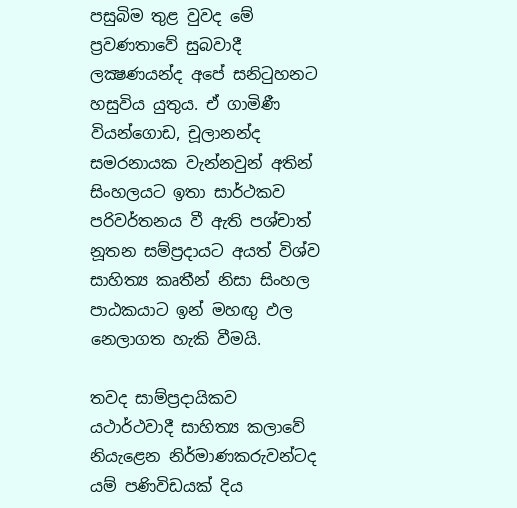පසුබිම තුළ වුවද මේ ප්‍රවණතාවේ සුබවාදී ලක්‍ෂණයන්ද අපේ සනිටුහනට හසුවිය යුතුය. ඒ ගාමිණී වියන්ගොඩ, චූලානන්ද සමරනායක වැන්නවුන් අතින් සිංහලයට ඉතා සාර්ථකව පරිවර්තනය වී ඇති පශ්චාත් නූතන සම්ප්‍රදායට අයත් විශ්ව සාහිත්‍ය කෘතීන් නිසා සිංහල පාඨකයාට ඉන් මහඟු ඵල නෙලාගත හැකි වීමයි.

තවද සාම්ප්‍රදායිකව යථාර්ථවාදී සාහිත්‍ය කලාවේ නියැළෙන නිර්මාණකරුවන්ටද යම් පණිවිඩයක් දිය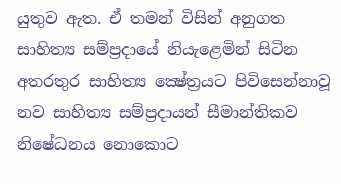යුතුව ඇත. ඒ තමන් විසින් අනුගත සාහිත්‍ය සම්ප්‍රදායේ නියැළෙමින් සිටින අතරතුර සාහිත්‍ය ක්‍ෂේත්‍රයට පිවිසෙන්නාවූ නව සාහිත්‍ය සම්ප්‍රදායන් සීමාන්තිකව නිෂේධනය නොකොට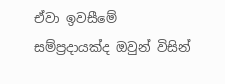ඒවා ඉවසීමේ සම්ප්‍රදායක්ද ඔවුන් විසින්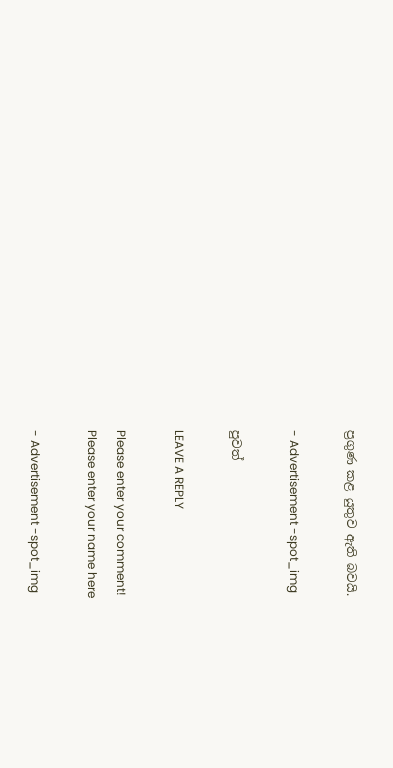ප්‍රගුණ කළ යුතුව ඇති බවයි.

- Advertisement -spot_img

පුවත්

LEAVE A REPLY

Please enter your comment!
Please enter your name here

- Advertisement -spot_img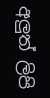අලුත් ලිපි